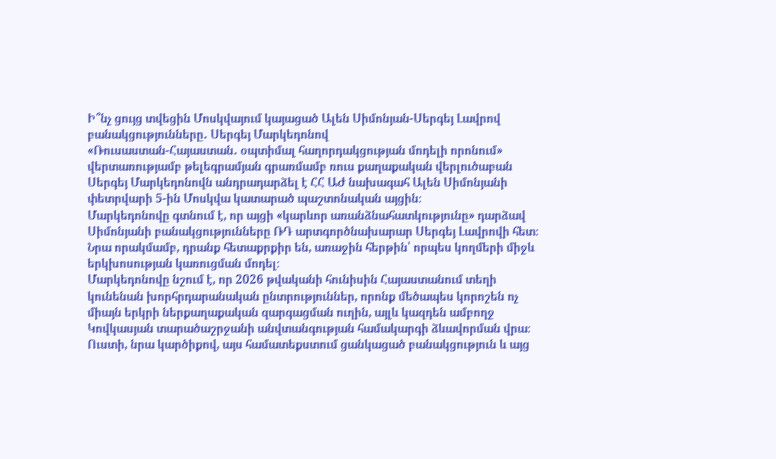Ի՞նչ ցույց տվեցին Մոսկվայում կայացած Ալեն Սիմոնյան-Սերգեյ Լավրով բանակցությունները․ Սերգեյ Մարկեդոնով
«Ռուսաստան-Հայաստան․ օպտիմալ հաղորդակցության մոդելի որոնում» վերտառությամբ թելեգրամյան գրառմամբ ռուս քաղաքական վերլուծաբան Սերգեյ Մարկեդոնովն անդրադարձել է ՀՀ ԱԺ նախագահ Ալեն Սիմոնյանի փետրվարի 5-ին Մոսկվա կատարած պաշտոնական այցին։
Մարկեդոնովը գտնում է, որ այցի «կարևոր առանձնահատկությունը» դարձավ Սիմոնյանի բանակցությունները ՌԴ արտգործնախարար Սերգեյ Լավրովի հետ։
Նրա որակմամբ, դրանք հետաքրքիր են, առաջին հերթին՝ որպես կողմերի միջև երկխոսության կառուցման մոդել։
Մարկեդոնովը նշում է, որ 2026 թվականի հունիսին Հայաստանում տեղի կունենան խորհրդարանական ընտրություններ, որոնք մեծապես կորոշեն ոչ միայն երկրի ներքաղաքական զարգացման ուղին, այլև կազդեն ամբողջ Կովկասյան տարածաշրջանի անվտանգության համակարգի ձևավորման վրա։ Ուստի, նրա կարծիքով, այս համատեքստում ցանկացած բանակցություն և այց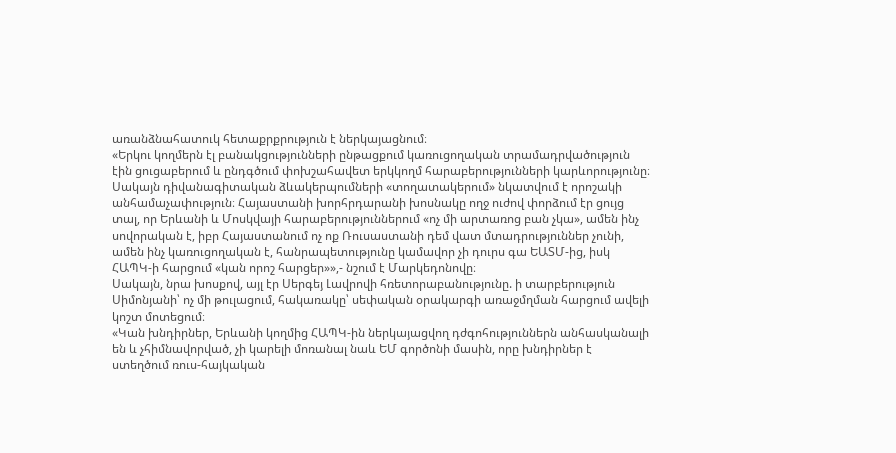առանձնահատուկ հետաքրքրություն է ներկայացնում։
«Երկու կողմերն էլ բանակցությունների ընթացքում կառուցողական տրամադրվածություն էին ցուցաբերում և ընդգծում փոխշահավետ երկկողմ հարաբերությունների կարևորությունը։ Սակայն դիվանագիտական ձևակերպումների «տողատակերում» նկատվում է որոշակի անհամաչափություն։ Հայաստանի խորհրդարանի խոսնակը ողջ ուժով փորձում էր ցույց տալ, որ Երևանի և Մոսկվայի հարաբերություններում «ոչ մի արտառոց բան չկա», ամեն ինչ սովորական է, իբր Հայաստանում ոչ ոք Ռուսաստանի դեմ վատ մտադրություններ չունի, ամեն ինչ կառուցողական է, հանրապետությունը կամավոր չի դուրս գա ԵԱՏՄ-ից, իսկ ՀԱՊԿ-ի հարցում «կան որոշ հարցեր»»,- նշում է Մարկեդոնովը։
Սակայն, նրա խոսքով, այլ էր Սերգեյ Լավրովի հռետորաբանությունը. ի տարբերություն Սիմոնյանի՝ ոչ մի թուլացում, հակառակը՝ սեփական օրակարգի առաջմղման հարցում ավելի կոշտ մոտեցում։
«Կան խնդիրներ, Երևանի կողմից ՀԱՊԿ-ին ներկայացվող դժգոհություններն անհասկանալի են և չհիմնավորված, չի կարելի մոռանալ նաև ԵՄ գործոնի մասին, որը խնդիրներ է ստեղծում ռուս-հայկական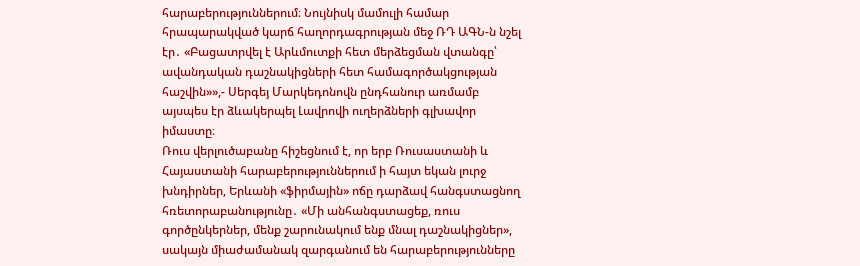հարաբերություններում։ Նույնիսկ մամուլի համար հրապարակված կարճ հաղորդագրության մեջ ՌԴ ԱԳՆ-ն նշել էր․ «Բացատրվել է Արևմուտքի հետ մերձեցման վտանգը՝ ավանդական դաշնակիցների հետ համագործակցության հաշվին»»,- Սերգեյ Մարկեդոնովն ընդհանուր առմամբ այսպես էր ձևակերպել Լավրովի ուղերձների գլխավոր իմաստը։
Ռուս վերլուծաբանը հիշեցնում է, որ երբ Ռուսաստանի և Հայաստանի հարաբերություններում ի հայտ եկան լուրջ խնդիրներ, Երևանի «ֆիրմային» ոճը դարձավ հանգստացնող հռետորաբանությունը․ «Մի անհանգստացեք, ռուս գործընկերներ, մենք շարունակում ենք մնալ դաշնակիցներ», սակայն միաժամանակ զարգանում են հարաբերությունները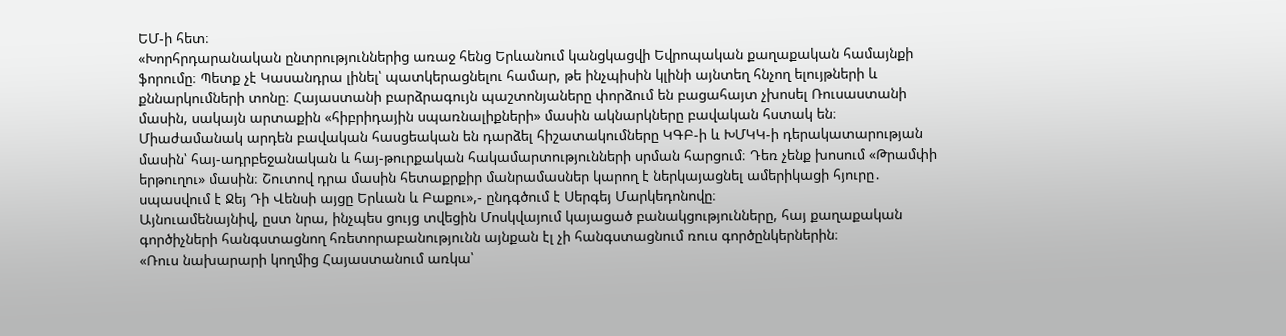ԵՄ-ի հետ։
«Խորհրդարանական ընտրություններից առաջ հենց Երևանում կանցկացվի Եվրոպական քաղաքական համայնքի ֆորումը։ Պետք չէ Կասանդրա լինել՝ պատկերացնելու համար, թե ինչպիսին կլինի այնտեղ հնչող ելույթների և քննարկումների տոնը։ Հայաստանի բարձրագույն պաշտոնյաները փորձում են բացահայտ չխոսել Ռուսաստանի մասին, սակայն արտաքին «հիբրիդային սպառնալիքների» մասին ակնարկները բավական հստակ են։
Միաժամանակ արդեն բավական հասցեական են դարձել հիշատակումները ԿԳԲ-ի և ԽՄԿԿ-ի դերակատարության մասին՝ հայ-ադրբեջանական և հայ-թուրքական հակամարտությունների սրման հարցում։ Դեռ չենք խոսում «Թրամփի երթուղու» մասին։ Շուտով դրա մասին հետաքրքիր մանրամասներ կարող է ներկայացնել ամերիկացի հյուրը․ սպասվում է Ջեյ Դի Վենսի այցը Երևան և Բաքու»,- ընդգծում է Սերգեյ Մարկեդոնովը։
Այնուամենայնիվ, ըստ նրա, ինչպես ցույց տվեցին Մոսկվայում կայացած բանակցությունները, հայ քաղաքական գործիչների հանգստացնող հռետորաբանությունն այնքան էլ չի հանգստացնում ռուս գործընկերներին։
«Ռուս նախարարի կողմից Հայաստանում առկա՝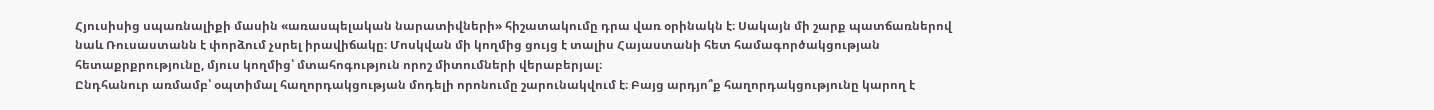Հյուսիսից սպառնալիքի մասին «առասպելական նարատիվների» հիշատակումը դրա վառ օրինակն է։ Սակայն մի շարք պատճառներով նաև Ռուսաստանն է փորձում չսրել իրավիճակը։ Մոսկվան մի կողմից ցույց է տալիս Հայաստանի հետ համագործակցության հետաքրքրությունը, մյուս կողմից՝ մտահոգություն որոշ միտումների վերաբերյալ։
Ընդհանուր առմամբ՝ օպտիմալ հաղորդակցության մոդելի որոնումը շարունակվում է։ Բայց արդյո՞ք հաղորդակցությունը կարող է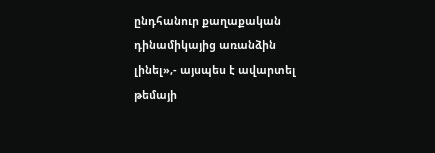ընդհանուր քաղաքական դինամիկայից առանձին լինել»,- այսպես է ավարտել թեմայի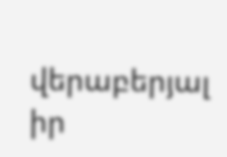վերաբերյալ իր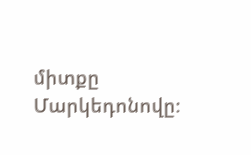միտքը Մարկեդոնովը։